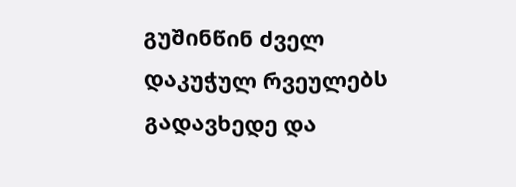გუშინწინ ძველ დაკუჭულ რვეულებს გადავხედე და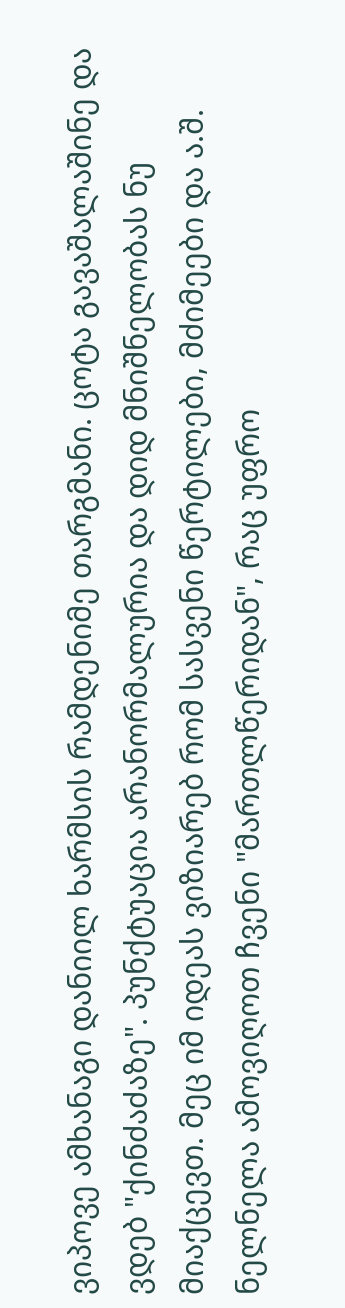ვიპოვე ამხანაგი დანიილ ხარმსის რამდენიმე თარგმანი. ცოტა გავაშალაშინე და ვდებ "ქინძაძაზე". პუნქტუაცია არანორმალურია და დიდ მნიშნელობას ნუ მიაქცევთ. მეც იმ იდეას ვიზიარებ რომ სასვენი წერტილები, მძიმეები და ა.შ. ნელნელა ამოვიღოთ ჩვენი "მართლწერიდან", რაც უფრო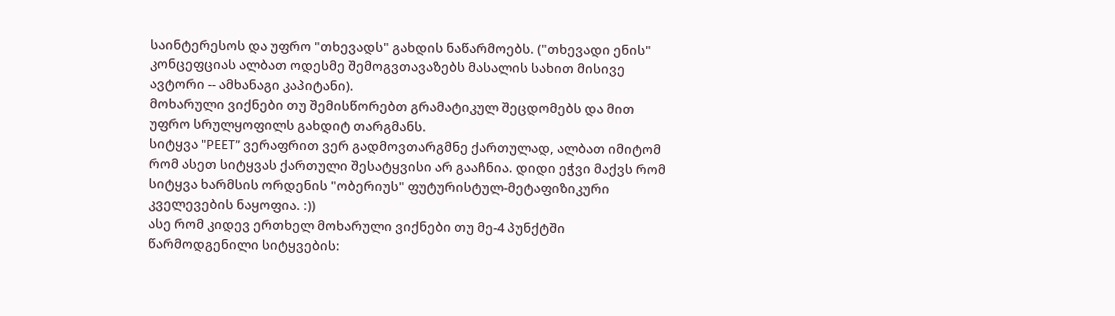საინტერესოს და უფრო "თხევადს" გახდის ნაწარმოებს. ("თხევადი ენის" კონცეფციას ალბათ ოდესმე შემოგვთავაზებს მასალის სახით მისივე ავტორი -- ამხანაგი კაპიტანი).
მოხარული ვიქნები თუ შემისწორებთ გრამატიკულ შეცდომებს და მით უფრო სრულყოფილს გახდიტ თარგმანს.
სიტყვა "РЕЕТ” ვერაფრით ვერ გადმოვთარგმნე ქართულად, ალბათ იმიტომ რომ ასეთ სიტყვას ქართული შესატყვისი არ გააჩნია. დიდი ეჭვი მაქვს რომ სიტყვა ხარმსის ორდენის "ობერიუს" ფუტურისტულ-მეტაფიზიკური კველევების ნაყოფია. :))
ასე რომ კიდევ ერთხელ მოხარული ვიქნები თუ მე-4 პუნქტში წარმოდგენილი სიტყვების: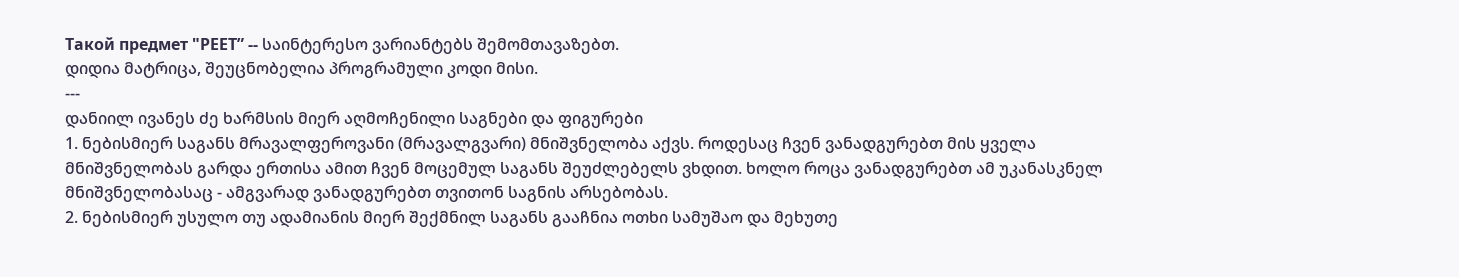Такой предмет "РЕЕТ” -- საინტერესო ვარიანტებს შემომთავაზებთ.
დიდია მატრიცა, შეუცნობელია პროგრამული კოდი მისი.
---
დანიილ ივანეს ძე ხარმსის მიერ აღმოჩენილი საგნები და ფიგურები
1. ნებისმიერ საგანს მრავალფეროვანი (მრავალგვარი) მნიშვნელობა აქვს. როდესაც ჩვენ ვანადგურებთ მის ყველა მნიშვნელობას გარდა ერთისა ამით ჩვენ მოცემულ საგანს შეუძლებელს ვხდით. ხოლო როცა ვანადგურებთ ამ უკანასკნელ მნიშვნელობასაც - ამგვარად ვანადგურებთ თვითონ საგნის არსებობას.
2. ნებისმიერ უსულო თუ ადამიანის მიერ შექმნილ საგანს გააჩნია ოთხი სამუშაო და მეხუთე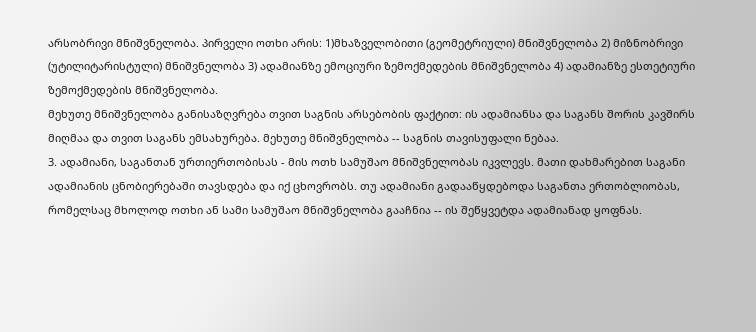არსობრივი მნიშვნელობა. პირველი ოთხი არის: 1)მხაზველობითი (გეომეტრიული) მნიშვნელობა 2) მიზნობრივი (უტილიტარისტული) მნიშვნელობა 3) ადამიანზე ემოციური ზემოქმედების მნიშვნელობა 4) ადამიანზე ესთეტიური ზემოქმედების მნიშვნელობა.
მეხუთე მნიშვნელობა განისაზღვრება თვით საგნის არსებობის ფაქტით: ის ადამიანსა და საგანს შორის კავშირს მიღმაა და თვით საგანს ემსახურება. მეხუთე მნიშვნელობა -- საგნის თავისუფალი ნებაა.
3. ადამიანი, საგანთან ურთიერთობისას - მის ოთხ სამუშაო მნიშვნელობას იკვლევს. მათი დახმარებით საგანი ადამიანის ცნობიერებაში თავსდება და იქ ცხოვრობს. თუ ადამიანი გადააწყდებოდა საგანთა ერთობლიობას, რომელსაც მხოლოდ ოთხი ან სამი სამუშაო მნიშვნელობა გააჩნია -- ის შეწყვეტდა ადამიანად ყოფნას.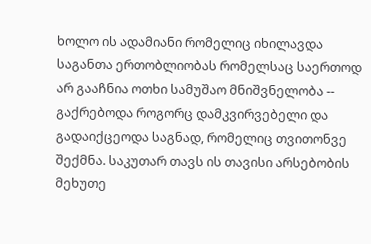ხოლო ის ადამიანი რომელიც იხილავდა საგანთა ერთობლიობას რომელსაც საერთოდ არ გააჩნია ოთხი სამუშაო მნიშვნელობა -- გაქრებოდა როგორც დამკვირვებელი და გადაიქცეოდა საგნად, რომელიც თვითონვე შექმნა. საკუთარ თავს ის თავისი არსებობის მეხუთე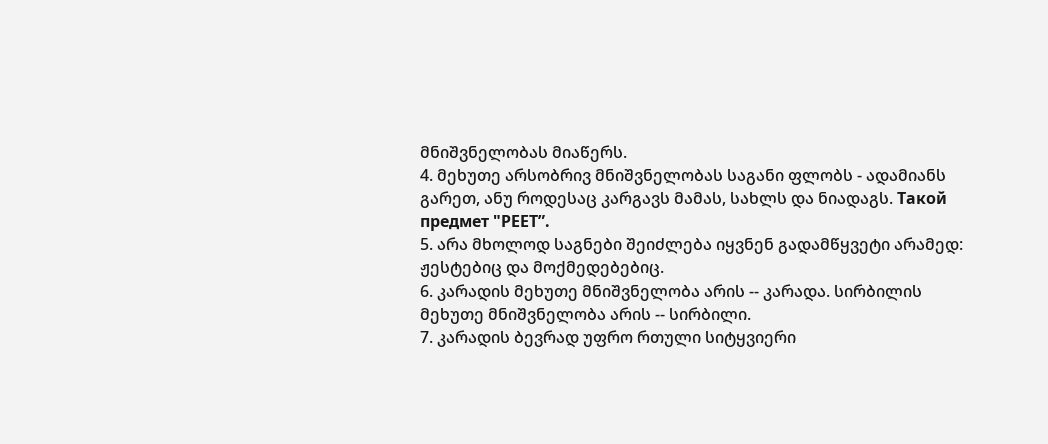მნიშვნელობას მიაწერს.
4. მეხუთე არსობრივ მნიშვნელობას საგანი ფლობს - ადამიანს გარეთ, ანუ როდესაც კარგავს მამას, სახლს და ნიადაგს. Такой предмет "РЕЕТ”.
5. არა მხოლოდ საგნები შეიძლება იყვნენ გადამწყვეტი არამედ: ჟესტებიც და მოქმედებებიც.
6. კარადის მეხუთე მნიშვნელობა არის -- კარადა. სირბილის მეხუთე მნიშვნელობა არის -- სირბილი.
7. კარადის ბევრად უფრო რთული სიტყვიერი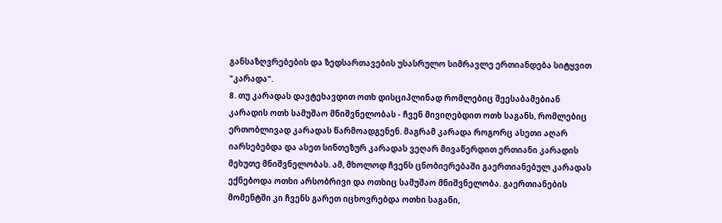განსაზღვრებების და ზედსართავების უსასრულო სიმრავლე ერთიანდება სიტყვით "კარადა".
8. თუ კარადას დავტეხავდით ოთხ დისციპლინად რომლებიც შეესაბამებიან კარადის ოთხ სამუშაო მნიშვნელობას - ჩვენ მივიღებდით ოთხ საგანს, რომლებიც ერთობლივად კარადას წარმოადგენენ. მაგრამ კარადა როგორც ასეთი აღარ იარსებებდა და ასეთ სინთეზურ კარადას ვეღარ მივაწერდით ერთიანი კარადის მეხუთე მნიშვნელობას. ამ, მხოლოდ ჩვენს ცნობიერებაში გაერთიანებულ კარადას ექნებოდა ოთხი არსობრივი და ოთხიც სამუშაო მნიშვნელობა. გაერთიანების მომენტში კი ჩვენს გარეთ იცხოვრებდა ოთხი საგანი,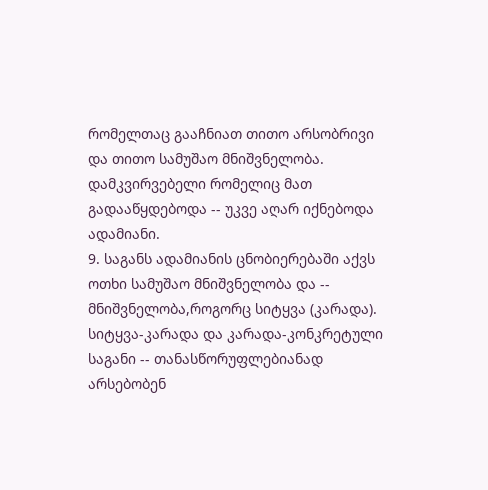რომელთაც გააჩნიათ თითო არსობრივი და თითო სამუშაო მნიშვნელობა.
დამკვირვებელი რომელიც მათ გადააწყდებოდა -- უკვე აღარ იქნებოდა ადამიანი.
9. საგანს ადამიანის ცნობიერებაში აქვს ოთხი სამუშაო მნიშვნელობა და -- მნიშვნელობა,როგორც სიტყვა (კარადა). სიტყვა-კარადა და კარადა-კონკრეტული საგანი -- თანასწორუფლებიანად არსებობენ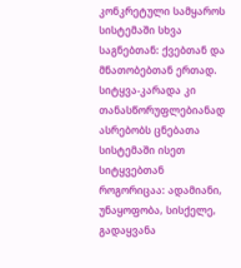კონკრეტული სამყაროს სისტემაში სხვა საგნებთან: ქვებთან და მნათობებთან ერთად. სიტყვა-კარადა კი თანასწორუფლებიანად ასრებობს ცნებათა სისტემაში ისეთ სიტყვებთან როგორიცაა: ადამიანი, უნაყოფობა, სისქელე, გადაყვანა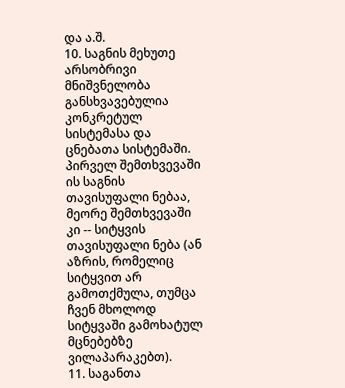და ა.შ.
10. საგნის მეხუთე არსობრივი მნიშვნელობა განსხვავებულია კონკრეტულ სისტემასა და ცნებათა სისტემაში. პირველ შემთხვევაში ის საგნის თავისუფალი ნებაა, მეორე შემთხვევაში კი -- სიტყვის თავისუფალი ნება (ან აზრის, რომელიც სიტყვით არ გამოთქმულა, თუმცა ჩვენ მხოლოდ სიტყვაში გამოხატულ მცნებებზე ვილაპარაკებთ).
11. საგანთა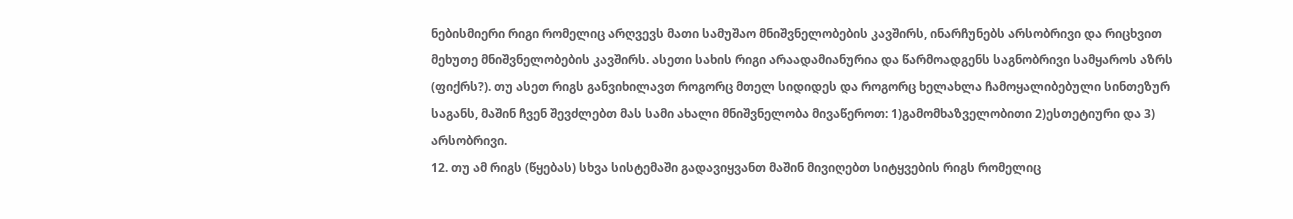ნებისმიერი რიგი რომელიც არღვევს მათი სამუშაო მნიშვნელობების კავშირს, ინარჩუნებს არსობრივი და რიცხვით მეხუთე მნიშვნელობების კავშირს. ასეთი სახის რიგი არაადამიანურია და წარმოადგენს საგნობრივი სამყაროს აზრს (ფიქრს?). თუ ასეთ რიგს განვიხილავთ როგორც მთელ სიდიდეს და როგორც ხელახლა ჩამოყალიბებული სინთეზურ საგანს, მაშინ ჩვენ შევძლებთ მას სამი ახალი მნიშვნელობა მივაწეროთ: 1)გამომხაზველობითი 2)ესთეტიური და 3) არსობრივი.
12. თუ ამ რიგს (წყებას) სხვა სისტემაში გადავიყვანთ მაშინ მივიღებთ სიტყვების რიგს რომელიც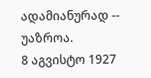ადამიანურად -- უაზროა.
8 აგვისტო 1927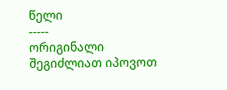წელი
-----
ორიგინალი შეგიძლიათ იპოვოთ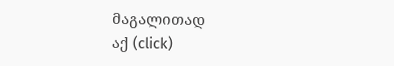მაგალითად
აქ (click)